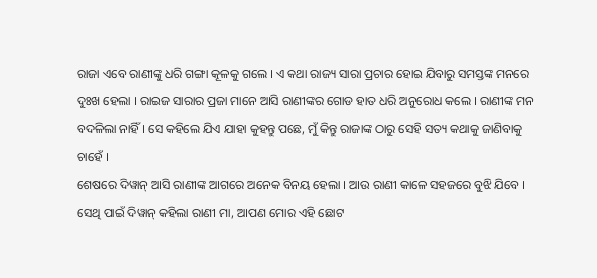ରାଜା ଏବେ ରାଣୀଙ୍କୁ ଧରି ଗଙ୍ଗା କୂଳକୁ ଗଲେ । ଏ କଥା ରାଜ୍ୟ ସାରା ପ୍ରଚାର ହୋଇ ଯିବାରୁ ସମସ୍ତଙ୍କ ମନରେ ଦୁଃଖ ହେଲା । ରାଇଜ ସାରାର ପ୍ରଜା ମାନେ ଆସି ରାଣୀଙ୍କର ଗୋଡ ହାତ ଧରି ଅନୁରୋଧ କଲେ । ରାଣୀଙ୍କ ମନ ବଦଳିଲା ନାହିଁ । ସେ କହିଲେ ଯିଏ ଯାହା କୁହନ୍ତୁ ପଛେ, ମୁଁ କିନ୍ତୁ ରାଜାଙ୍କ ଠାରୁ ସେହି ସତ୍ୟ କଥାକୁ ଜାଣିବାକୁ ଚାହେଁ ।
ଶେଷରେ ଦିୱାନ୍ ଆସି ରାଣୀଙ୍କ ଆଗରେ ଅନେକ ବିନୟ ହେଲା । ଆଉ ରାଣୀ କାଳେ ସହଜରେ ବୁଝି ଯିବେ । ସେଥି ପାଇଁ ଦିୱାନ୍ କହିଲା ରାଣୀ ମା, ଆପଣ ମୋର ଏହି ଛୋଟ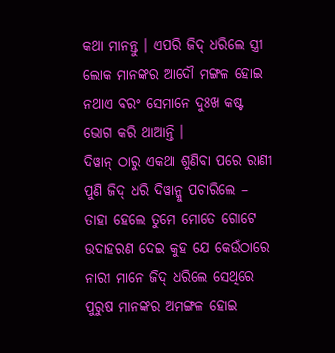କଥା ମାନନ୍ତୁ । ଏପରି ଜିଦ୍ ଧରିଲେ ସ୍ତ୍ରୀ ଲୋକ ମାନଙ୍କର ଆଦୌ ମଙ୍ଗଳ ହୋଇ ନଥାଏ ବରଂ ସେମାନେ ଦୁଃଖ କଷ୍ଟ ଭୋଗ କରି ଥାଆନ୍ତି ।
ଦିୱାନ୍ ଠାରୁ ଏକଥା ଶୁଣିବା ପରେ ରାଣୀ ପୁଣି ଜିଦ୍ ଧରି ଦିୱାନ୍କୁ ପଚାରିଲେ – ତାହା ହେଲେ ତୁମେ ମୋତେ ଗୋଟେ ଉଦାହରଣ ଦେଇ କୁହ ଯେ କେଉଁଠାରେ ନାରୀ ମାନେ ଜିଦ୍ ଧରିଲେ ସେଥିରେ ପୁରୁଷ ମାନଙ୍କର ଅମଙ୍ଗଳ ହୋଇ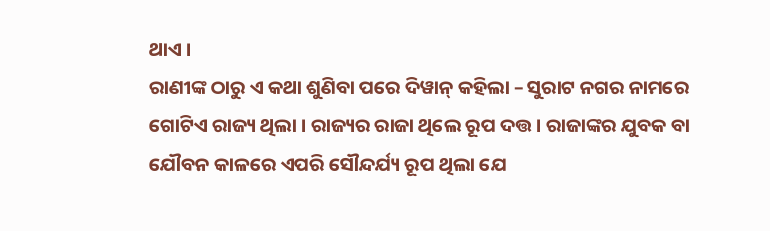ଥାଏ ।
ରାଣୀଙ୍କ ଠାରୁ ଏ କଥା ଶୁଣିବା ପରେ ଦିୱାନ୍ କହିଲା – ସୁରାଟ ନଗର ନାମରେ ଗୋଟିଏ ରାଜ୍ୟ ଥିଲା । ରାଜ୍ୟର ରାଜା ଥିଲେ ରୂପ ଦତ୍ତ । ରାଜାଙ୍କର ଯୁବକ ବା ଯୌବନ କାଳରେ ଏପରି ସୌନ୍ଦର୍ଯ୍ୟ ରୂପ ଥିଲା ଯେ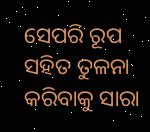ସେପରି ରୂପ ସହିତ ତୁଳନା କରିବାକୁ ସାରା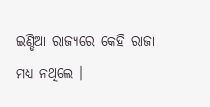ଇଣ୍ଡିଆ ରାଜ୍ୟରେ କେହି ରାଜା ମଧ୍ୟ ନଥିଲେ ।